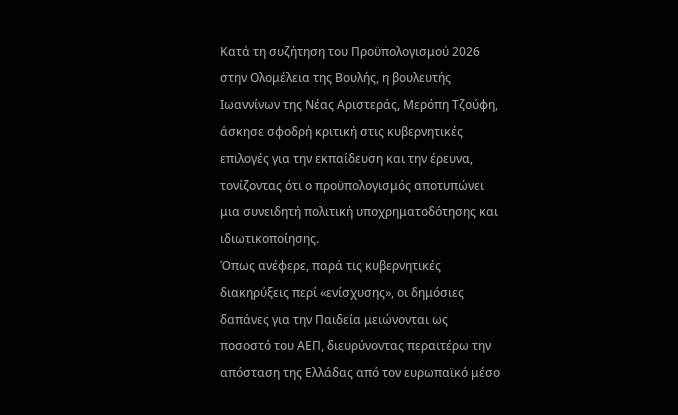Κατά τη συζήτηση του Προϋπολογισμού 2026 στην Ολομέλεια της Βουλής, η βουλευτής Ιωαννίνων της Νέας Αριστεράς, Μερόπη Τζούφη, άσκησε σφοδρή κριτική στις κυβερνητικές επιλογές για την εκπαίδευση και την έρευνα, τονίζοντας ότι ο προϋπολογισμός αποτυπώνει μια συνειδητή πολιτική υποχρηματοδότησης και ιδιωτικοποίησης.
Όπως ανέφερε, παρά τις κυβερνητικές διακηρύξεις περί «ενίσχυσης», οι δημόσιες δαπάνες για την Παιδεία μειώνονται ως ποσοστό του ΑΕΠ, διευρύνοντας περαιτέρω την απόσταση της Ελλάδας από τον ευρωπαϊκό μέσο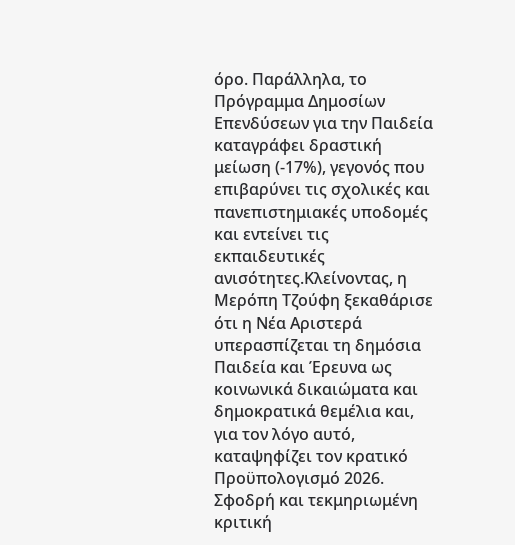όρο. Παράλληλα, το Πρόγραμμα Δημοσίων Επενδύσεων για την Παιδεία καταγράφει δραστική μείωση (-17%), γεγονός που επιβαρύνει τις σχολικές και πανεπιστημιακές υποδομές και εντείνει τις εκπαιδευτικές ανισότητες.Κλείνοντας, η Μερόπη Τζούφη ξεκαθάρισε ότι η Νέα Αριστερά υπερασπίζεται τη δημόσια Παιδεία και Έρευνα ως κοινωνικά δικαιώματα και δημοκρατικά θεμέλια και, για τον λόγο αυτό, καταψηφίζει τον κρατικό Προϋπολογισμό 2026.
Σφοδρή και τεκμηριωμένη κριτική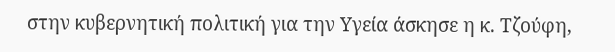στην κυβερνητική πολιτική για την Υγεία άσκησε η κ. Τζούφη,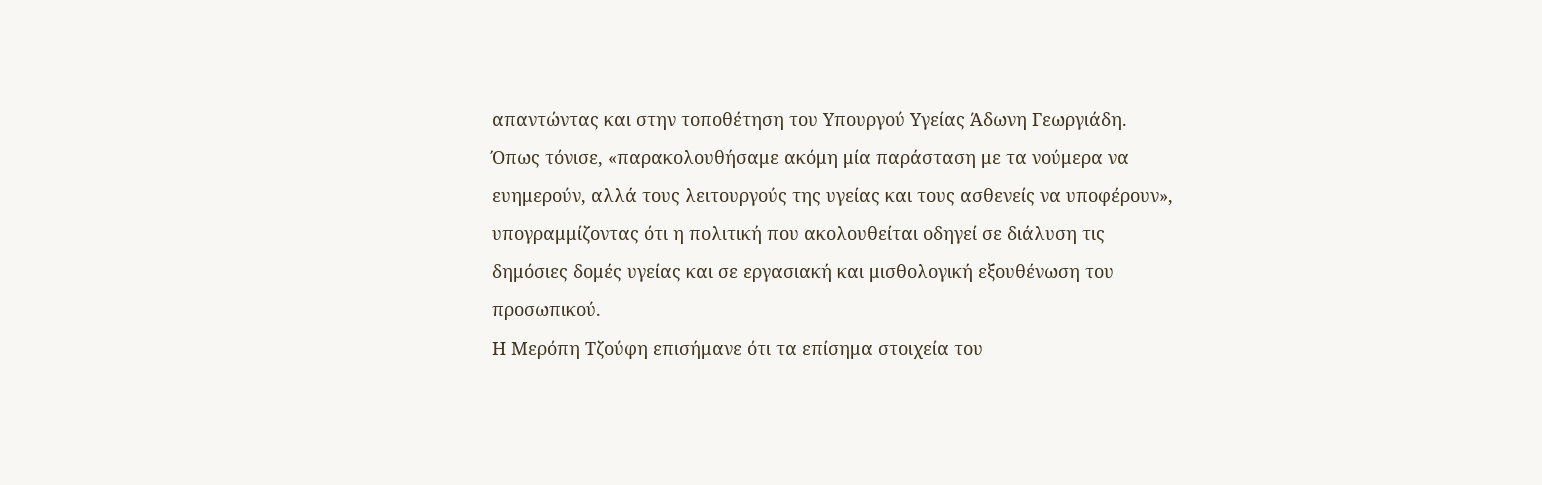απαντώντας και στην τοποθέτηση του Υπουργού Υγείας Άδωνη Γεωργιάδη.
Όπως τόνισε, «παρακολουθήσαμε ακόμη μία παράσταση με τα νούμερα να ευημερούν, αλλά τους λειτουργούς της υγείας και τους ασθενείς να υποφέρουν», υπογραμμίζοντας ότι η πολιτική που ακολουθείται οδηγεί σε διάλυση τις δημόσιες δομές υγείας και σε εργασιακή και μισθολογική εξουθένωση του προσωπικού.
Η Μερόπη Τζούφη επισήμανε ότι τα επίσημα στοιχεία του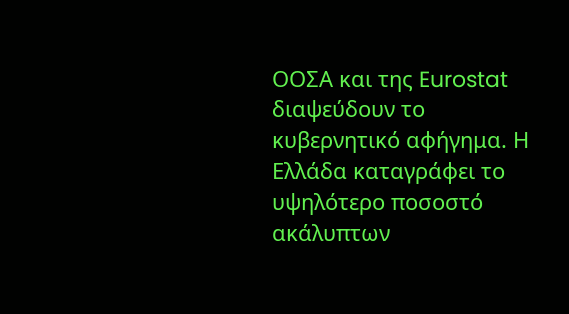ΟΟΣΑ και της Eurostat διαψεύδουν το κυβερνητικό αφήγημα. Η Ελλάδα καταγράφει το υψηλότερο ποσοστό ακάλυπτων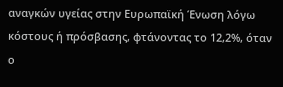αναγκών υγείας στην Ευρωπαϊκή Ένωση λόγω κόστους ή πρόσβασης, φτάνοντας το 12,2%, όταν ο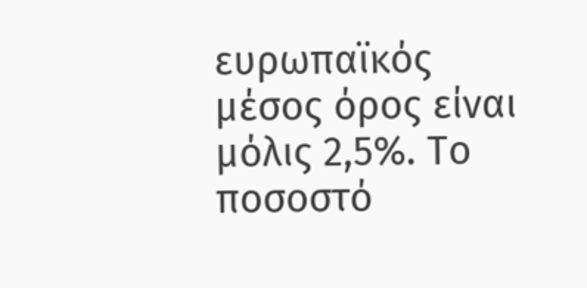ευρωπαϊκός μέσος όρος είναι μόλις 2,5%. Το ποσοστό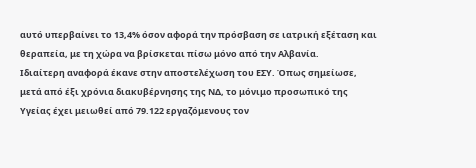αυτό υπερβαίνει το 13,4% όσον αφορά την πρόσβαση σε ιατρική εξέταση και θεραπεία, με τη χώρα να βρίσκεται πίσω μόνο από την Αλβανία.
Ιδιαίτερη αναφορά έκανε στην αποστελέχωση του ΕΣΥ. Όπως σημείωσε, μετά από έξι χρόνια διακυβέρνησης της ΝΔ, το μόνιμο προσωπικό της Υγείας έχει μειωθεί από 79.122 εργαζόμενους τον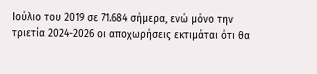Ιούλιο του 2019 σε 71.684 σήμερα, ενώ μόνο την τριετία 2024-2026 οι αποχωρήσεις εκτιμάται ότι θα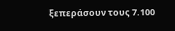ξεπεράσουν τους 7.100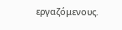εργαζόμενους.